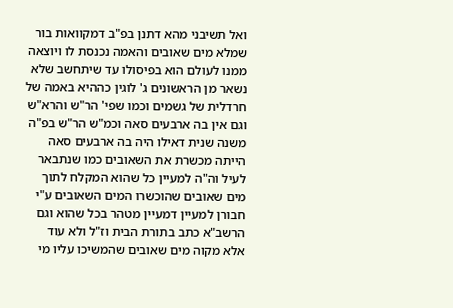ואל תשיבני מהא דתנן בפ"ב דמקוואות בור שמלא מים שאובים והאמה נכנסת לו ויוצאה ממנו לעולם הוא בפיסולו עד שיתחשב שלא נשאר מן הראשונים ג' לוגין כההיא באמה של חרדלית של גשמים וכמו שפי' הר"ש והרא"ש וגם אין בה ארבעים סאה וכמ"ש הר"ש בפ"ה משנה שנית דאילו היה בה ארבעים סאה הייתה מכשרת את השאובים כמו שנתבאר לעיל וה"ה למעיין כל שהוא המקלח לתוך מים שאובים שהוכשרו המים השאובים ע"י חבורן למעיין דמעיין מטהר בכל שהוא וגם הרשב"א כתב בתורת הבית וז"ל ולא עוד אלא מקוה מים שאובים שהמשיכו עליו מי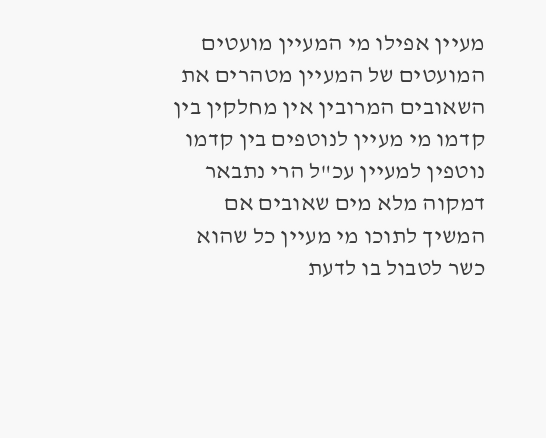מעיין אפילו מי המעיין מועטים המועטים של המעיין מטהרים את השאובים המרובין אין מחלקין בין קדמו מי מעיין לנוטפים בין קדמו נוטפין למעיין עכ"ל הרי נתבאר דמקוה מלא מים שאובים אם המשיך לתוכו מי מעיין כל שהוא כשר לטבול בו לדעת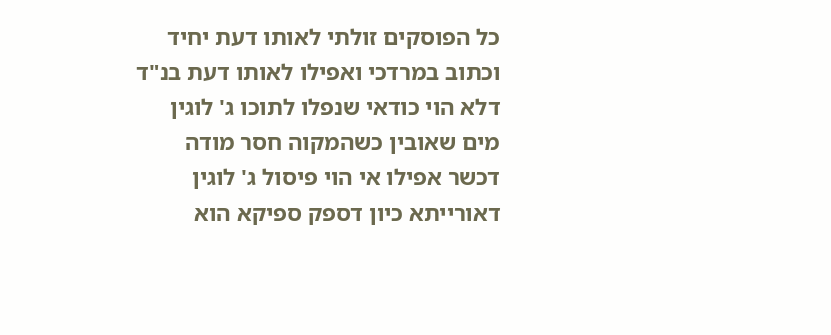כל הפוסקים זולתי לאותו דעת יחיד וכתוב במרדכי ואפילו לאותו דעת בנ"ד דלא הוי כודאי שנפלו לתוכו ג' לוגין מים שאובין כשהמקוה חסר מודה דכשר אפילו אי הוי פיסול ג' לוגין דאורייתא כיון דספק ספיקא הוא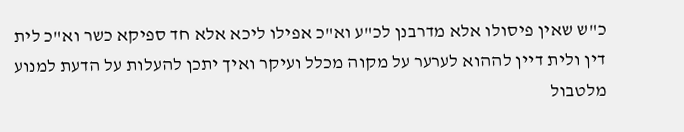כ"ש שאין פיסולו אלא מדרבנן לכ"ע וא"כ אפילו ליכא אלא חד ספיקא כשר וא"כ לית דין ולית דיין לההוא לערער על מקוה מכלל ועיקר ואיך יתכן להעלות על הדעת למנוע מלטבול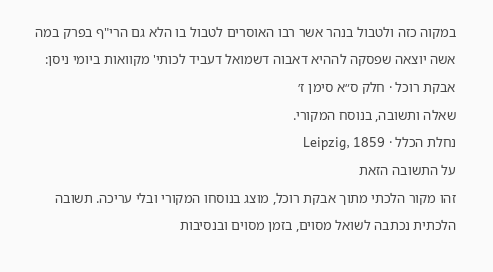במקוה כזה ולטבול בנהר אשר רבו האוסרים לטבול בו הלא גם הרי"ף בפרק במה אשה יוצאה שפסקה לההיא דאבוה דשמואל דעביד לכותי' מקוואות ביומי ניסן:
אבקת רוכל · חלק ס״א סימן ז׳
שאלה ותשובה, בנוסח המקורי.
נחלת הכלל · Leipzig, 1859
על התשובה הזאת
זהו מקור הלכתי מתוך אבקת רוכל, מוצג בנוסחו המקורי ובלי עריכה. תשובה הלכתית נכתבה לשואל מסוים, בזמן מסוים ובנסיבות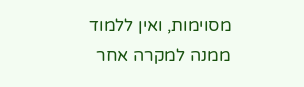מסוימות, ואין ללמוד ממנה למקרה אחר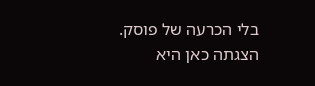בלי הכרעה של פוסק. הצגתה כאן היא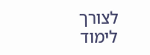לצורך לימוד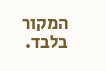המקור בלבד.